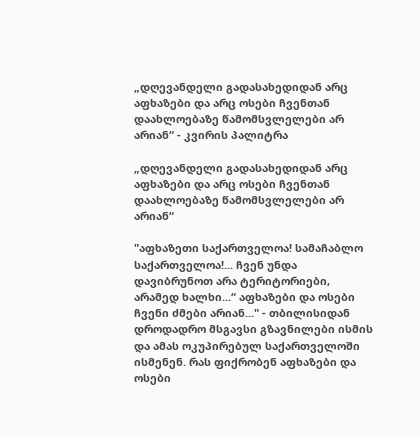„დღევანდელი გადასახედიდან არც აფხაზები და არც ოსები ჩვენთან დაახლოებაზე წამომსვლელები არ არიან“ - კვირის პალიტრა

„დღევანდელი გადასახედიდან არც აფხაზები და არც ოსები ჩვენთან დაახლოებაზე წამომსვლელები არ არიან“

"აფხაზეთი საქართველოა! სამაჩაბლო საქართველოა!... ჩვენ უნდა დავიბრუნოთ არა ტერიტორიები, არამედ ხალხი...“ აფხაზები და ოსები ჩვენი ძმები არიან..." - თბილისიდან დროდადრო მსგავსი გზავნილები ისმის და ამას ოკუპირებულ საქართველოში ისმენენ. რას ფიქრობენ აფხაზები და ოსები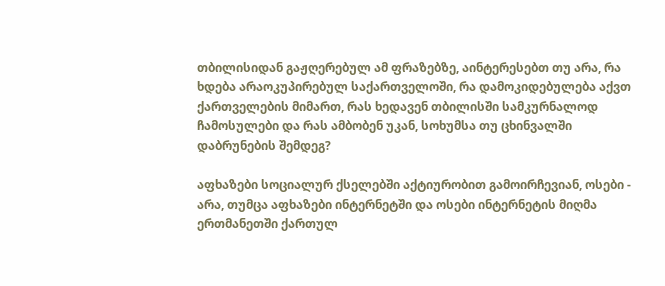თბილისიდან გაჟღერებულ ამ ფრაზებზე, აინტერესებთ თუ არა, რა ხდება არაოკუპირებულ საქართველოში, რა დამოკიდებულება აქვთ ქართველების მიმართ, რას ხედავენ თბილისში სამკურნალოდ ჩამოსულები და რას ამბობენ უკან, სოხუმსა თუ ცხინვალში დაბრუნების შემდეგ?

აფხაზები სოციალურ ქსელებში აქტიურობით გამოირჩევიან, ოსები - არა, თუმცა აფხაზები ინტერნეტში და ოსები ინტერნეტის მიღმა ერთმანეთში ქართულ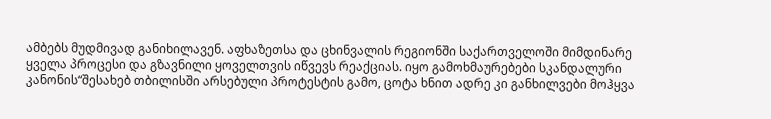ამბებს მუდმივად განიხილავენ. აფხაზეთსა და ცხინვალის რეგიონში საქართველოში მიმდინარე ყველა პროცესი და გზავნილი ყოველთვის იწვევს რეაქციას. იყო გამოხმაურებები სკანდალური კანონის“შესახებ თბილისში არსებული პროტესტის გამო, ცოტა ხნით ადრე კი განხილვები მოჰყვა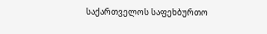საქართველოს საფეხბურთო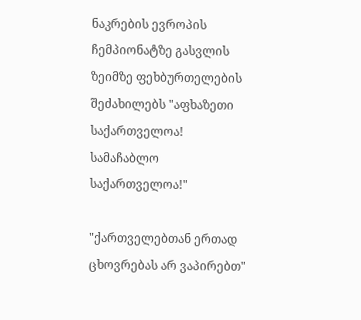ნაკრების ევროპის ჩემპიონატზე გასვლის ზეიმზე ფეხბურთელების შეძახილებს "აფხაზეთი საქართველოა! სამაჩაბლო საქართველოა!"

"ქართველებთან ერთად ცხოვრებას არ ვაპირებთ"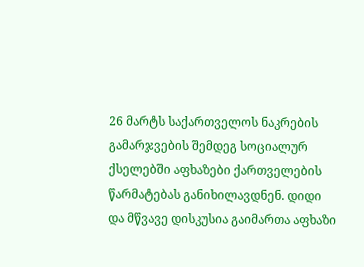26 მარტს საქართველოს ნაკრების გამარჯვების შემდეგ სოციალურ ქსელებში აფხაზები ქართველების წარმატებას განიხილავდნენ. დიდი და მწვავე დისკუსია გაიმართა აფხაზი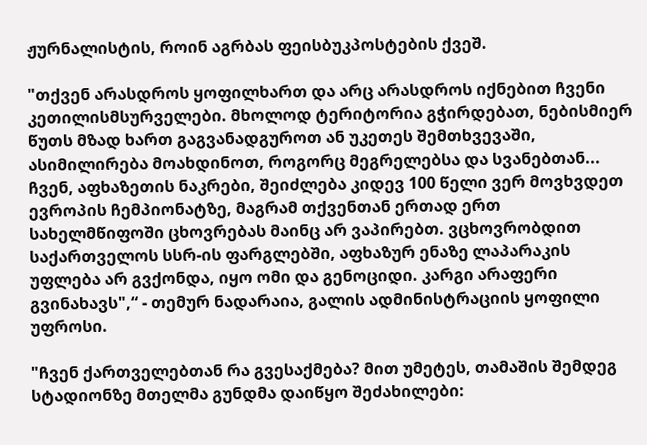ჟურნალისტის, როინ აგრბას ფეისბუკპოსტების ქვეშ.

"თქვენ არასდროს ყოფილხართ და არც არასდროს იქნებით ჩვენი კეთილისმსურველები. მხოლოდ ტერიტორია გჭირდებათ, ნებისმიერ წუთს მზად ხართ გაგვანადგუროთ ან უკეთეს შემთხვევაში, ასიმილირება მოახდინოთ, როგორც მეგრელებსა და სვანებთან... ჩვენ, აფხაზეთის ნაკრები, შეიძლება კიდევ 100 წელი ვერ მოვხვდეთ ევროპის ჩემპიონატზე, მაგრამ თქვენთან ერთად ერთ სახელმწიფოში ცხოვრებას მაინც არ ვაპირებთ. ვცხოვრობდით საქართველოს სსრ-ის ფარგლებში, აფხაზურ ენაზე ლაპარაკის უფლება არ გვქონდა, იყო ომი და გენოციდი. კარგი არაფერი გვინახავს",“ - თემურ ნადარაია, გალის ადმინისტრაციის ყოფილი უფროსი.

"ჩვენ ქართველებთან რა გვესაქმება? მით უმეტეს, თამაშის შემდეგ სტადიონზე მთელმა გუნდმა დაიწყო შეძახილები: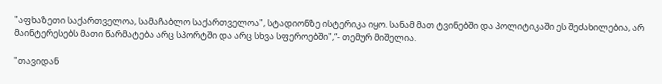"აფხაზეთი საქართველოა, სამაჩაბლო საქართველოა", სტადიონზე ისტერიკა იყო. სანამ მათ ტვინებში და პოლიტიკაში ეს შეძახილებია, არ მაინტერესებს მათი წარმატება არც სპორტში და არც სხვა სფეროებში",“- თემურ მიშელია.

"თავიდან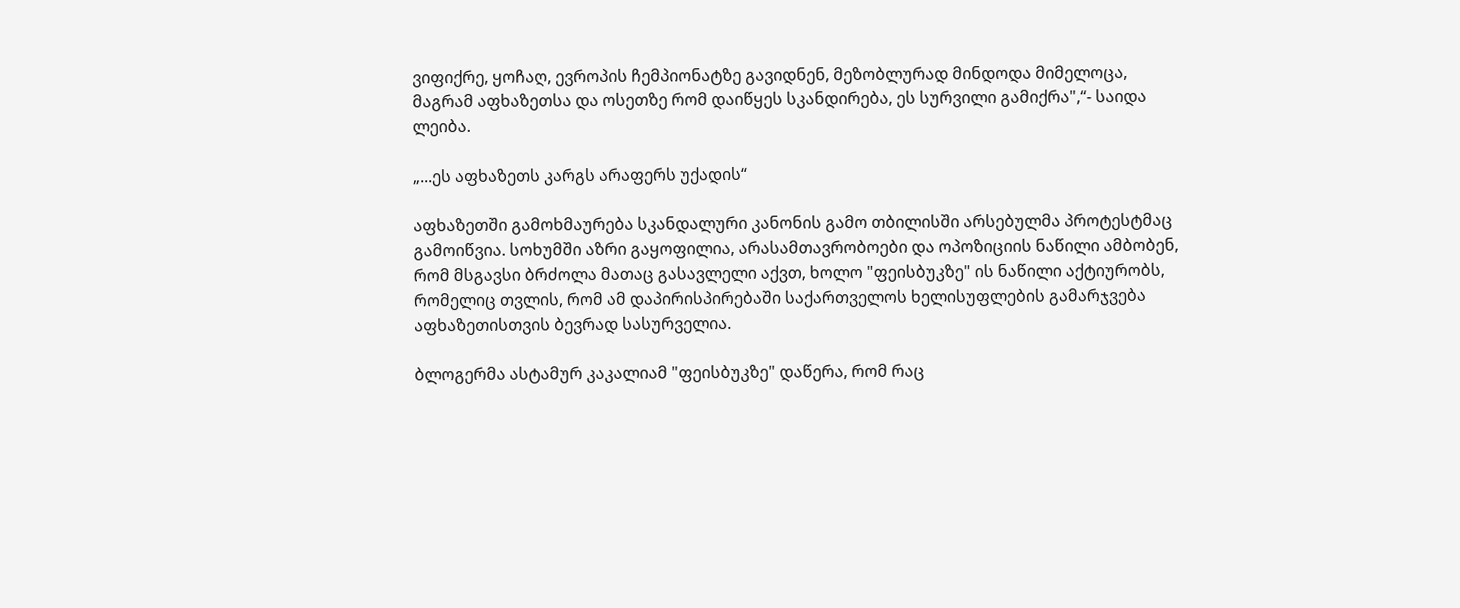ვიფიქრე, ყოჩაღ, ევროპის ჩემპიონატზე გავიდნენ, მეზობლურად მინდოდა მიმელოცა, მაგრამ აფხაზეთსა და ოსეთზე რომ დაიწყეს სკანდირება, ეს სურვილი გამიქრა",“- საიდა ლეიბა.

„...ეს აფხაზეთს კარგს არაფერს უქადის“

აფხაზეთში გამოხმაურება სკანდალური კანონის გამო თბილისში არსებულმა პროტესტმაც გამოიწვია. სოხუმში აზრი გაყოფილია, არასამთავრობოები და ოპოზიციის ნაწილი ამბობენ, რომ მსგავსი ბრძოლა მათაც გასავლელი აქვთ, ხოლო "ფეისბუკზე" ის ნაწილი აქტიურობს, რომელიც თვლის, რომ ამ დაპირისპირებაში საქართველოს ხელისუფლების გამარჯვება აფხაზეთისთვის ბევრად სასურველია.

ბლოგერმა ასტამურ კაკალიამ "ფეისბუკზე" დაწერა, რომ რაც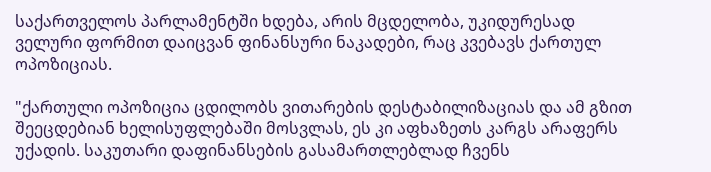საქართველოს პარლამენტში ხდება, არის მცდელობა, უკიდურესად ველური ფორმით დაიცვან ფინანსური ნაკადები, რაც კვებავს ქართულ ოპოზიციას.

"ქართული ოპოზიცია ცდილობს ვითარების დესტაბილიზაციას და ამ გზით შეეცდებიან ხელისუფლებაში მოსვლას, ეს კი აფხაზეთს კარგს არაფერს უქადის. საკუთარი დაფინანსების გასამართლებლად ჩვენს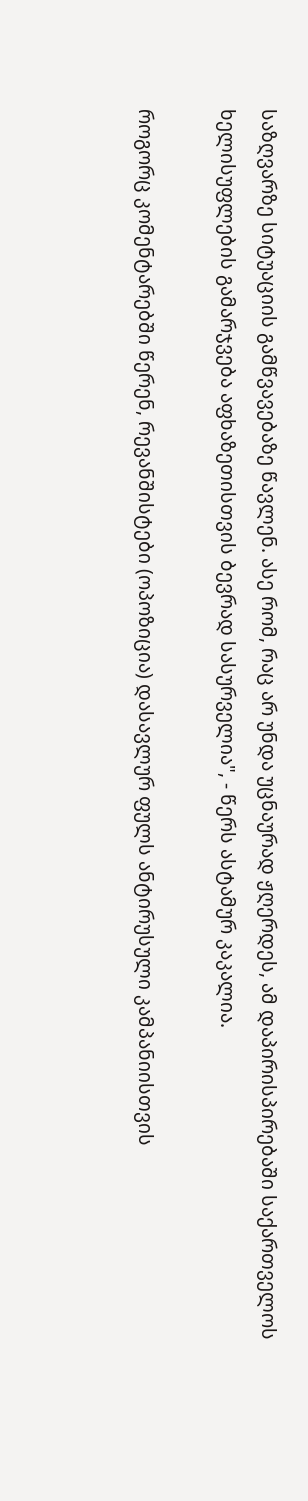საზღვარზე სიტუაციის გამწვავებაზე წავლენ. ასე რომ, რაც არ უნდა უცნაურად ჟღერდეს, ამ დაპირისპირებაში საქართველოს ხელისუფლების გამარჯვება აფხაზეთისთვის ბევრად სასურველია", - წერს ასტამურ კაკალია.

როგორც კომენტარებში წერენ, რევანშისტები (ოპოზიცია) დასავლურ ფულს ანტირუსული კამპანიისთვის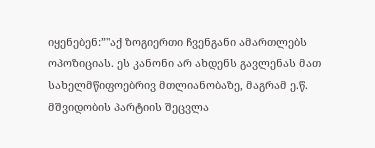იყენებენ:”"აქ ზოგიერთი ჩვენგანი ამართლებს ოპოზიციას. ეს კანონი არ ახდენს გავლენას მათ სახელმწიფოებრივ მთლიანობაზე, მაგრამ ე.წ. მშვიდობის პარტიის შეცვლა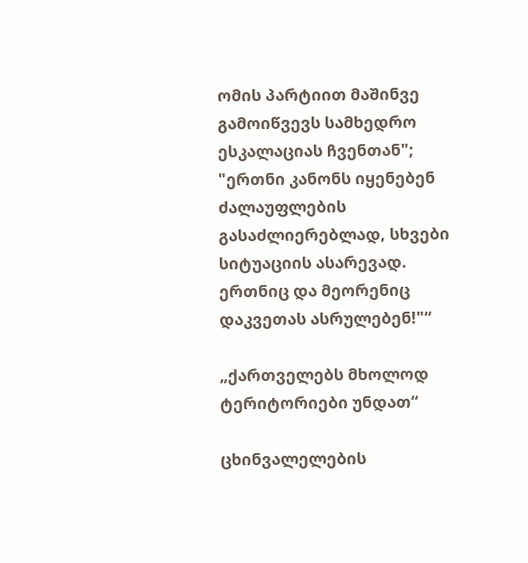ომის პარტიით მაშინვე გამოიწვევს სამხედრო ესკალაციას ჩვენთან"; "ერთნი კანონს იყენებენ ძალაუფლების გასაძლიერებლად, სხვები სიტუაციის ასარევად. ერთნიც და მეორენიც დაკვეთას ასრულებენ!"“

„ქართველებს მხოლოდ ტერიტორიები უნდათ“

ცხინვალელების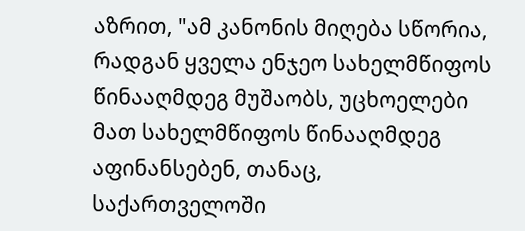აზრით, "ამ კანონის მიღება სწორია, რადგან ყველა ენჯეო სახელმწიფოს წინააღმდეგ მუშაობს, უცხოელები მათ სახელმწიფოს წინააღმდეგ აფინანსებენ, თანაც, საქართველოში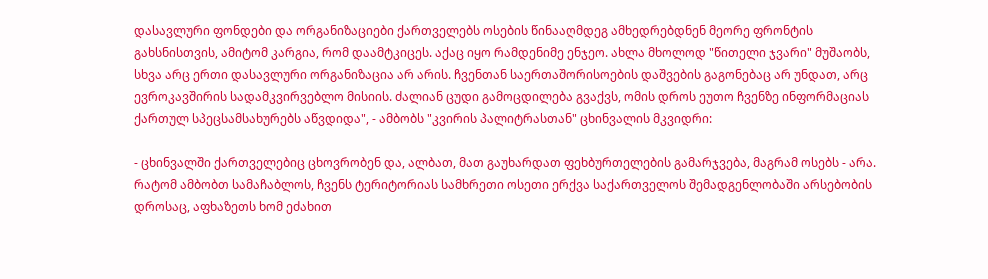დასავლური ფონდები და ორგანიზაციები ქართველებს ოსების წინააღმდეგ ამხედრებდნენ მეორე ფრონტის გახსნისთვის, ამიტომ კარგია, რომ დაამტკიცეს. აქაც იყო რამდენიმე ენჯეო. ახლა მხოლოდ "წითელი ჯვარი" მუშაობს, სხვა არც ერთი დასავლური ორგანიზაცია არ არის. ჩვენთან საერთაშორისოების დაშვების გაგონებაც არ უნდათ, არც ევროკავშირის სადამკვირვებლო მისიის. ძალიან ცუდი გამოცდილება გვაქვს, ომის დროს ეუთო ჩვენზე ინფორმაციას ქართულ სპეცსამსახურებს აწვდიდა", - ამბობს "კვირის პალიტრასთან" ცხინვალის მკვიდრი:

- ცხინვალში ქართველებიც ცხოვრობენ და, ალბათ, მათ გაუხარდათ ფეხბურთელების გამარჯვება, მაგრამ ოსებს - არა. რატომ ამბობთ სამაჩაბლოს, ჩვენს ტერიტორიას სამხრეთი ოსეთი ერქვა საქართველოს შემადგენლობაში არსებობის დროსაც, აფხაზეთს ხომ ეძახით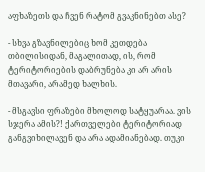აფხაზეთს და ჩვენ რატომ გვაკნინებთ ასე?

- სხვა გზავნილებიც ხომ კეთდება თბილისიდან, მაგალითად, ის, რომ ტერიტორიების დაბრუნება კი არ არის მთავარი, არამედ ხალხის.

- მსგავსი ფრაზები მხოლოდ სატყუარაა. ვის სჯერა ამის?! ქართველები ტერიტორიად განგვიხილავენ და არა ადამიანებად. თუკი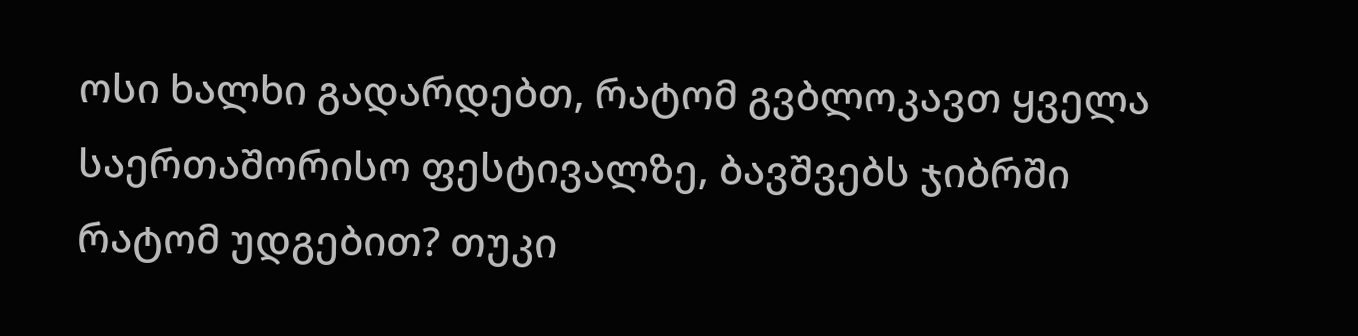ოსი ხალხი გადარდებთ, რატომ გვბლოკავთ ყველა საერთაშორისო ფესტივალზე, ბავშვებს ჯიბრში რატომ უდგებით? თუკი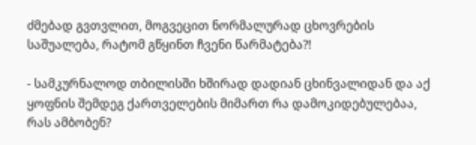ძმებად გვთვლით, მოგვეცით ნორმალურად ცხოვრების საშუალება, რატომ გწყინთ ჩვენი წარმატება?!

- სამკურნალოდ თბილისში ხშირად დადიან ცხინვალიდან და აქ ყოფნის შემდეგ ქართველების მიმართ რა დამოკიდებულებაა, რას ამბობენ?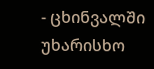- ცხინვალში უხარისხო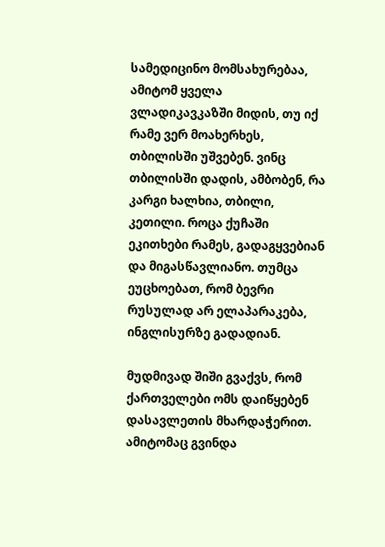სამედიცინო მომსახურებაა, ამიტომ ყველა ვლადიკავკაზში მიდის, თუ იქ რამე ვერ მოახერხეს, თბილისში უშვებენ. ვინც თბილისში დადის, ამბობენ, რა კარგი ხალხია, თბილი, კეთილი. როცა ქუჩაში ეკითხები რამეს, გადაგყვებიან და მიგასწავლიანო. თუმცა ეუცხოებათ, რომ ბევრი რუსულად არ ელაპარაკება, ინგლისურზე გადადიან.

მუდმივად შიში გვაქვს, რომ ქართველები ომს დაიწყებენ დასავლეთის მხარდაჭერით. ამიტომაც გვინდა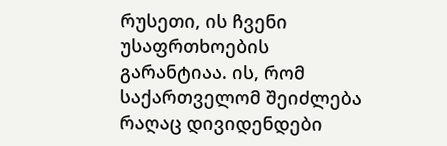რუსეთი, ის ჩვენი უსაფრთხოების გარანტიაა. ის, რომ საქართველომ შეიძლება რაღაც დივიდენდები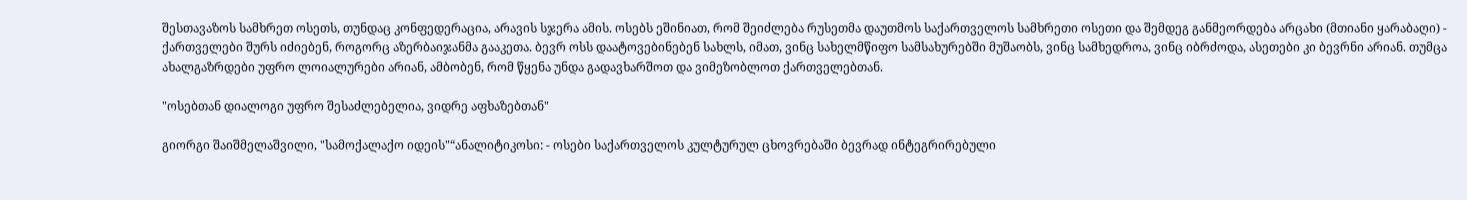შესთავაზოს სამხრეთ ოსეთს, თუნდაც კონფედერაცია, არავის სჯერა ამის. ოსებს ეშინიათ, რომ შეიძლება რუსეთმა დაუთმოს საქართველოს სამხრეთი ოსეთი და შემდეგ განმეორდება არცახი (მთიანი ყარაბაღი) - ქართველები შურს იძიებენ, როგორც აზერბაიჯანმა გააკეთა. ბევრ ოსს დაატოვებინებენ სახლს, იმათ, ვინც სახელმწიფო სამსახურებში მუშაობს, ვინც სამხედროა, ვინც იბრძოდა, ასეთები კი ბევრნი არიან. თუმცა ახალგაზრდები უფრო ლოიალურები არიან, ამბობენ, რომ წყენა უნდა გადავხარშოთ და ვიმეზობლოთ ქართველებთან.

"ოსებთან დიალოგი უფრო შესაძლებელია, ვიდრე აფხაზებთან"

გიორგი შაიშმელაშვილი, "სამოქალაქო იდეის"“ანალიტიკოსი: - ოსები საქართველოს კულტურულ ცხოვრებაში ბევრად ინტეგრირებული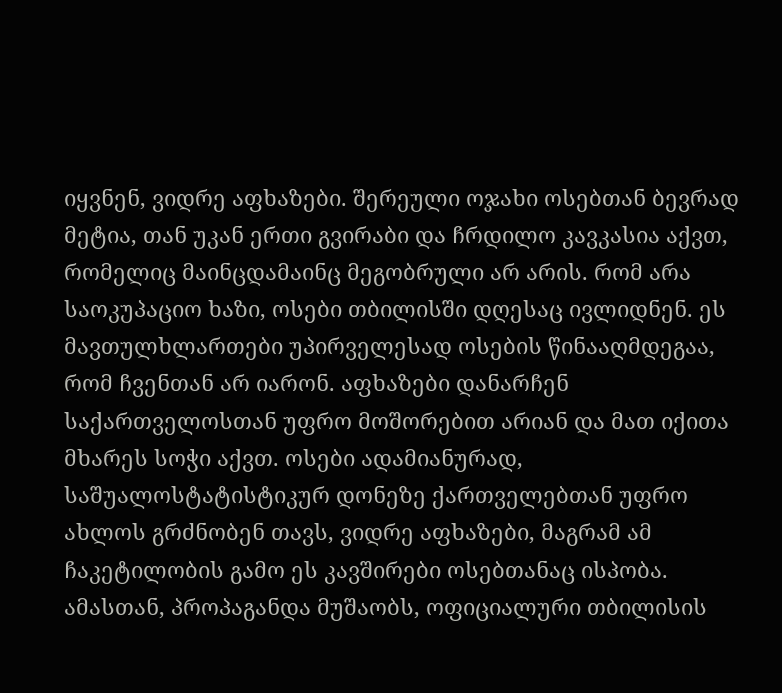იყვნენ, ვიდრე აფხაზები. შერეული ოჯახი ოსებთან ბევრად მეტია, თან უკან ერთი გვირაბი და ჩრდილო კავკასია აქვთ, რომელიც მაინცდამაინც მეგობრული არ არის. რომ არა საოკუპაციო ხაზი, ოსები თბილისში დღესაც ივლიდნენ. ეს მავთულხლართები უპირველესად ოსების წინააღმდეგაა, რომ ჩვენთან არ იარონ. აფხაზები დანარჩენ საქართველოსთან უფრო მოშორებით არიან და მათ იქითა მხარეს სოჭი აქვთ. ოსები ადამიანურად, საშუალოსტატისტიკურ დონეზე ქართველებთან უფრო ახლოს გრძნობენ თავს, ვიდრე აფხაზები, მაგრამ ამ ჩაკეტილობის გამო ეს კავშირები ოსებთანაც ისპობა. ამასთან, პროპაგანდა მუშაობს, ოფიციალური თბილისის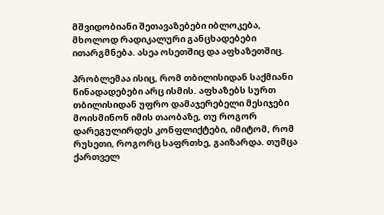მშვიდობიანი შეთავაზებები იბლოკება, მხოლოდ რადიკალური განცხადებები ითარგმნება. ასეა ოსეთშიც და აფხაზეთშიც.

პრობლემაა ისიც, რომ თბილისიდან საქმიანი წინადადებები არც ისმის. აფხაზებს სურთ თბილისიდან უფრო დამაჯერებელი მესიჯები მოისმინონ იმის თაობაზე, თუ როგორ დარეგულირდეს კონფლიქტები, იმიტომ, რომ რუსეთი, როგორც საფრთხე, გაიზარდა. თუმცა ქართველ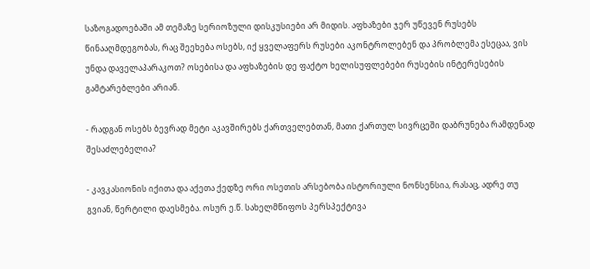საზოგადოებაში ამ თემაზე სერიოზული დისკუსიები არ მიდის. აფხაზები ჯერ უწევენ რუსებს წინააღმდეგობას, რაც შეეხება ოსებს, იქ ყველაფერს რუსები აკონტროლებენ და პრობლემა ესეცაა, ვის უნდა დაველაპარაკოთ? ოსებისა და აფხაზების დე ფაქტო ხელისუფლებები რუსების ინტერესების გამტარებლები არიან.

- რადგან ოსებს ბევრად მეტი აკავშირებს ქართველებთან, მათი ქართულ სივრცეში დაბრუნება რამდენად შესაძლებელია?

- კავკასიონის იქითა და აქეთა ქედზე ორი ოსეთის არსებობა ისტორიული ნონსენსია, რასაც, ადრე თუ გვიან, წერტილი დაესმება. ოსურ ე.წ. სახელმწიფოს პერსპექტივა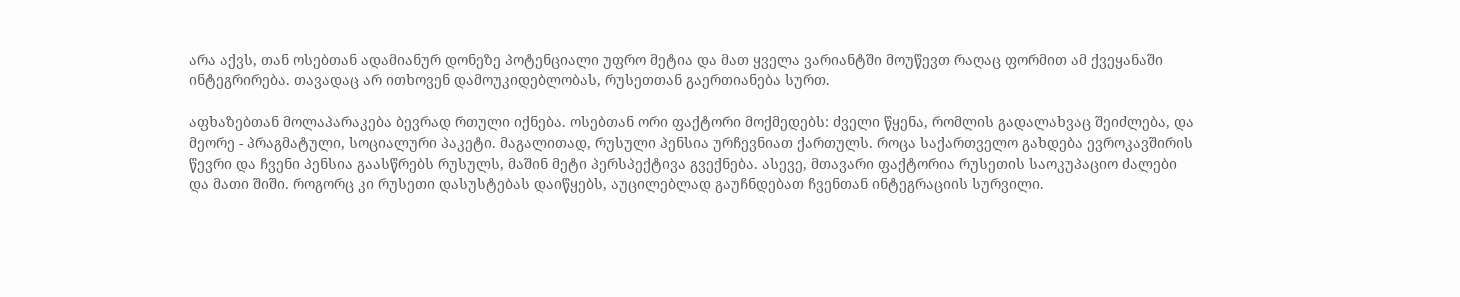არა აქვს, თან ოსებთან ადამიანურ დონეზე პოტენციალი უფრო მეტია და მათ ყველა ვარიანტში მოუწევთ რაღაც ფორმით ამ ქვეყანაში ინტეგრირება. თავადაც არ ითხოვენ დამოუკიდებლობას, რუსეთთან გაერთიანება სურთ.

აფხაზებთან მოლაპარაკება ბევრად რთული იქნება. ოსებთან ორი ფაქტორი მოქმედებს: ძველი წყენა, რომლის გადალახვაც შეიძლება, და მეორე - პრაგმატული, სოციალური პაკეტი. მაგალითად, რუსული პენსია ურჩევნიათ ქართულს. როცა საქართველო გახდება ევროკავშირის წევრი და ჩვენი პენსია გაასწრებს რუსულს, მაშინ მეტი პერსპექტივა გვექნება. ასევე, მთავარი ფაქტორია რუსეთის საოკუპაციო ძალები და მათი შიში. როგორც კი რუსეთი დასუსტებას დაიწყებს, აუცილებლად გაუჩნდებათ ჩვენთან ინტეგრაციის სურვილი.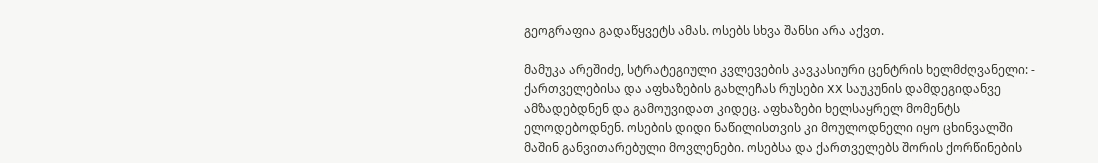გეოგრაფია გადაწყვეტს ამას. ოსებს სხვა შანსი არა აქვთ.

მამუკა არეშიძე, სტრატეგიული კვლევების კავკასიური ცენტრის ხელმძღვანელი: - ქართველებისა და აფხაზების გახლეჩას რუსები XX საუკუნის დამდეგიდანვე ამზადებდნენ და გამოუვიდათ კიდეც. აფხაზები ხელსაყრელ მომენტს ელოდებოდნენ. ოსების დიდი ნაწილისთვის კი მოულოდნელი იყო ცხინვალში მაშინ განვითარებული მოვლენები. ოსებსა და ქართველებს შორის ქორწინების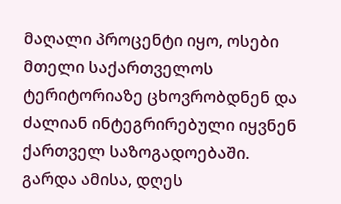მაღალი პროცენტი იყო, ოსები მთელი საქართველოს ტერიტორიაზე ცხოვრობდნენ და ძალიან ინტეგრირებული იყვნენ ქართველ საზოგადოებაში. გარდა ამისა, დღეს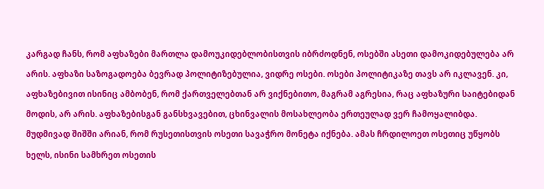კარგად ჩანს, რომ აფხაზები მართლა დამოუკიდებლობისთვის იბრძოდნენ, ოსებში ასეთი დამოკიდებულება არ არის. აფხაზი საზოგადოება ბევრად პოლიტიზებულია, ვიდრე ოსები. ოსები პოლიტიკაზე თავს არ იკლავენ. კი, აფხაზებივით ისინიც ამბობენ, რომ ქართველებთან არ ვიქნებითო, მაგრამ აგრესია, რაც აფხაზური საიტებიდან მოდის, არ არის. აფხაზებისგან განსხვავებით, ცხინვალის მოსახლეობა ერთეულად ვერ ჩამოყალიბდა. მუდმივად შიშში არიან, რომ რუსეთისთვის ოსეთი სავაჭრო მონეტა იქნება. ამას ჩრდილოეთ ოსეთიც უწყობს ხელს, ისინი სამხრეთ ოსეთის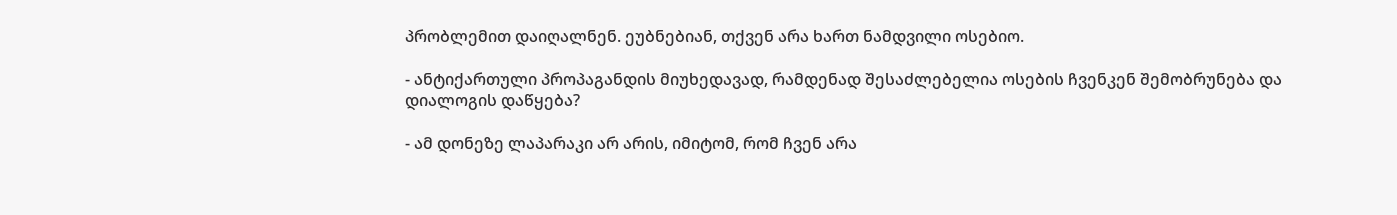პრობლემით დაიღალნენ. ეუბნებიან, თქვენ არა ხართ ნამდვილი ოსებიო.

- ანტიქართული პროპაგანდის მიუხედავად, რამდენად შესაძლებელია ოსების ჩვენკენ შემობრუნება და დიალოგის დაწყება?

- ამ დონეზე ლაპარაკი არ არის, იმიტომ, რომ ჩვენ არა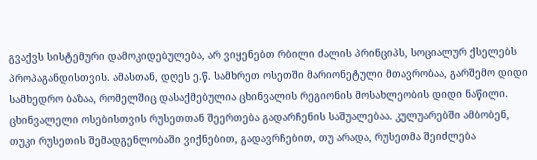გვაქვს სისტემური დამოკიდებულება, არ ვიყენებთ რბილი ძალის პრინციპს, სოციალურ ქსელებს პროპაგანდისთვის. ამასთან, დღეს ე.წ. სამხრეთ ოსეთში მარიონეტული მთავრობაა, გარშემო დიდი სამხედრო ბაზაა, რომელშიც დასაქმებულია ცხინვალის რეგიონის მოსახლეობის დიდი ნაწილი. ცხინვალელი ოსებისთვის რუსეთთან შეერთება გადარჩენის საშუალებაა. კულუარებში ამბობენ, თუკი რუსეთის შემადგენლობაში ვიქნებით, გადავრჩებით, თუ არადა, რუსეთმა შეიძლება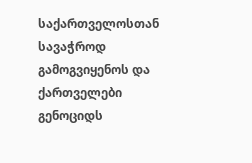საქართველოსთან სავაჭროდ გამოგვიყენოს და ქართველები გენოციდს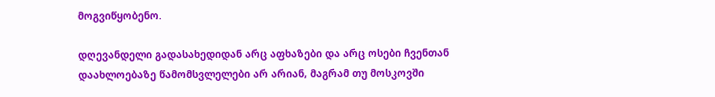მოგვიწყობენო.

დღევანდელი გადასახედიდან არც აფხაზები და არც ოსები ჩვენთან დაახლოებაზე წამომსვლელები არ არიან, მაგრამ თუ მოსკოვში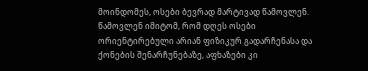მოინდომეს, ოსები ბევრად მარტივად წამოვლენ. წამოვლენ იმიტომ, რომ დღეს ოსები ორიენტირებული არიან ფიზიკურ გადარჩენასა და ქონების შენარჩუნებაზე, აფხაზები კი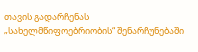თავის გადარჩენას „სახელმწიფოებრიობის“ შენარჩუნებაში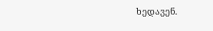ხედავენ.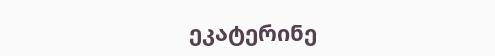ეკატერინე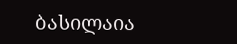ბასილაია